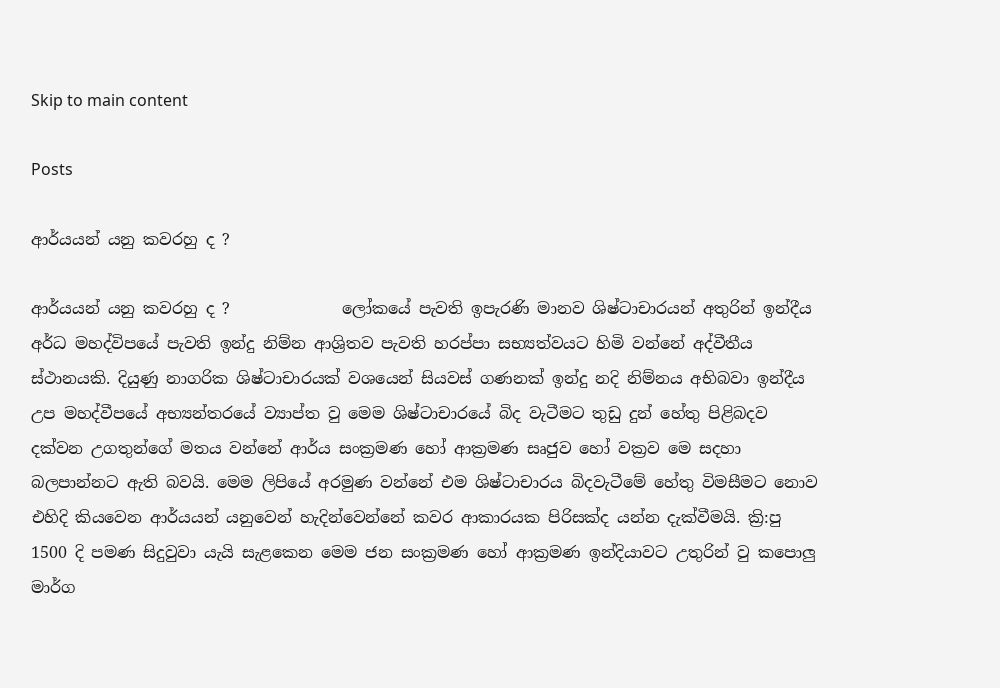Skip to main content

Posts

ආර්යයන් යනු කවරහු ද ?

ආර්යයන් යනු කවරහු ද ?              ලෝකයේ පැවති ඉපැරණි මානව ශිෂ්ටාචාරයන් අතුරින් ඉන්දීය අර්ධ මහද්විපයේ පැවති ඉන්දු නිම්න ආශ්‍රිතව පැවති හරප්පා සභ්‍යත්වයට හිමි වන්නේ අද්වීතීය ස්ථානයකි. දියුණු නාගරික ශිෂ්ටාචාරයක් වශයෙන් සියවස් ගණනක් ඉන්දු නදි නිම්නය අභිබවා ඉන්දීය උප මහද්වීපයේ අභ්‍යන්තරයේ ව්‍යාප්ත වු මෙම ශිෂ්ටාචාරයේ බිද වැටීමට තුඩු දුන් හේතු පිළිබදව දක්වන උගතුන්ගේ මතය වන්නේ ආර්ය සංක්‍රමණ හෝ ආක්‍රමණ සෘජුව හෝ වක්‍රව මෙ සදහා බලපාන්නට ඇති බවයි. මෙම ලිපියේ අරමුණ වන්නේ එම ශිෂ්ටාචාරය බිදවැටීමේ හේතු විමසීමට නොව එහිදි කියවෙන ආර්යයන් යනුවෙන් හැදින්වෙන්නේ කවර ආකාරයක පිරිසක්ද යන්න දැක්වීමයි. ක්‍රි:පු 1500 දි පමණ සිදුවුවා යැයි සැළකෙන මෙම ජන සංක්‍රමණ හෝ ආක්‍රමණ ඉන්දියාවට උතුරින් වු කපොලු මාර්ග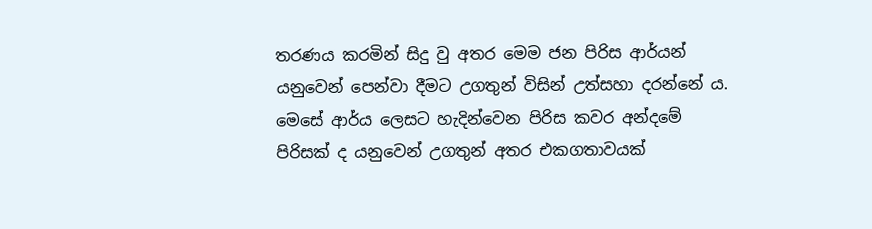තරණය කරමින් සිදු වු අතර මෙම ජන පිරිස ආර්යන් යනුවෙන් පෙන්වා දීමට උගතුන් විසින් උත්සහා දරන්නේ ය. මෙසේ ආර්ය ලෙසට හැදින්වෙන පිරිස කවර අන්දමේ පිරිසක් ද යනුවෙන් උගතුන් අතර එකගතාවයක්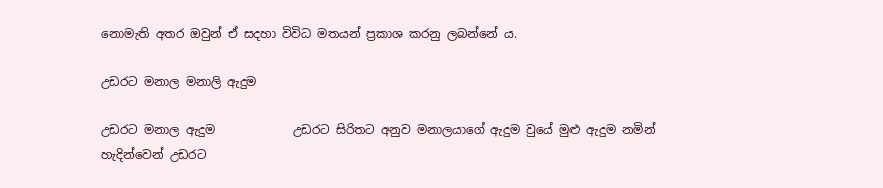නොමැති අතර ඔවුන් ඒ සදහා විවිධ මතයන් ප්‍රකාශ කරනු ලබන්නේ ය.

උඩරට මනාල මනාලි ඇදුම

උඩරට මනාල ඇදුම             උඩරට සිරිතට අනුව මනාලයාගේ ඇදුම වුයේ මුළු ඇදුම නමින් හැදින්වෙන් උඩරට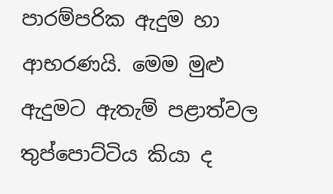පාරම්පරික ඇදුම හා ආභරණයි. මෙම මුළු ඇදුමට ඇතැම් පළාත්වල තුප්පොට්ටිය කියා ද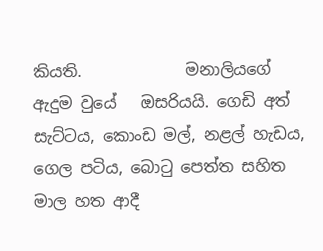කියති.             මනාලියගේ ඇදුම වුයේ   ඔසරියයි. ගෙඩි අත් සැට්ටය, කොංඩ මල්, නළල් හැඩය, ගෙල පටිය, බොටු පෙත්ත සහිත මාල හත ආදී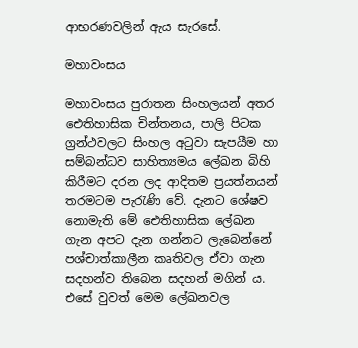ආභරණවලින් ඇය සැරසේ.

මහාවංසය

මහාවංසය පුරාතන සිංහලයන් අතර ඓතිහාසික චින්තනය, පාලි පිටක ග්‍රන්ථවලට සිංහල අටුවා සැපයීම හා සම්බන්ධව සාහිත්‍යමය ලේඛන බිහි කිරීමට දරන ලද ආදිතම ප්‍රයත්නයන් තරමටම පැරැණි වේ. දැනට ශේෂව නොමැති මේ ඓතිහාසික ලේඛන ගැන අපට දැන ගන්නට ලැබෙන්නේ පශ්චාත්කාලීන කෘතිවල ඒවා ගැන සදහන්ව තිබෙන සදහන් මගින් ය. එසේ වුවත් මෙම ලේඛනවල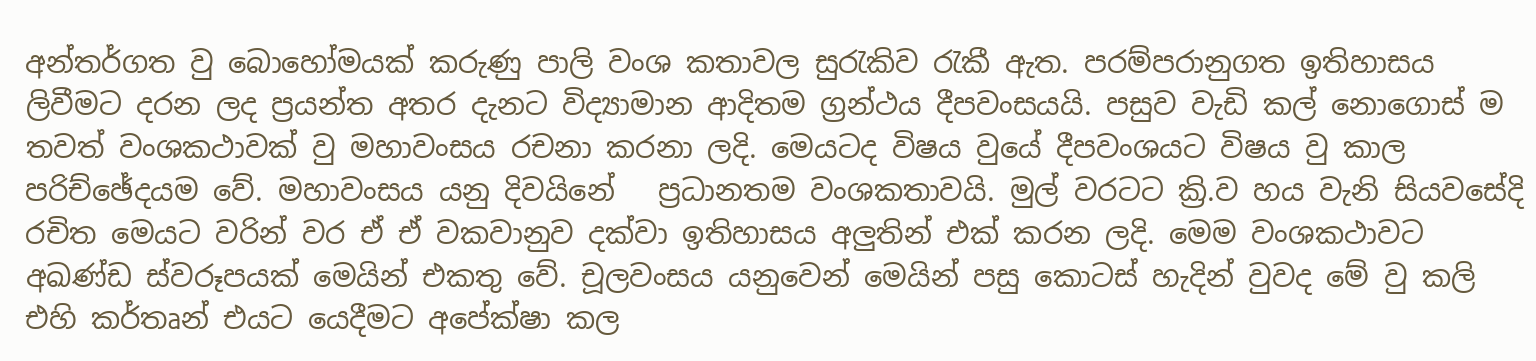අන්තර්ගත වු බොහෝමයක් කරුණු පාලි වංශ කතාවල සුරැකිව රැකී ඇත. පරම්පරානුගත ඉතිහාසය ලිවීමට දරන ලද ප්‍රයන්ත අතර දැනට විද්‍යාමාන ආදිතම ග්‍රන්ථය දීපවංසයයි. පසුව වැඩි කල් නොගොස් ම තවත් වංශකථාවක් වු මහාවංසය රචනා කරනා ලදි. මෙයටද විෂය වුයේ දීපවංශයට විෂය වු කාල පරිච්ඡේදයම වේ. මහාවංසය යනු දිවයිනේ   ප්‍රධානතම වංශකතාවයි. මුල් වරටට ක්‍රි.ව හය වැනි සියවසේදි රචිත මෙයට වරින් වර ඒ ඒ වකවානුව දක්වා ඉතිහාසය අලුතින් එක් කරන ලදි. මෙම වංශකථාවට අඛණ්ඩ ස්වරූපයක් මෙයින් එකතු වේ. චූලවංසය යනුවෙන් මෙයින් පසු කොටස් හැදින් වුවද මේ වු කලි එහි කර්තෘන් එයට යෙදීමට අපේක්ෂා කල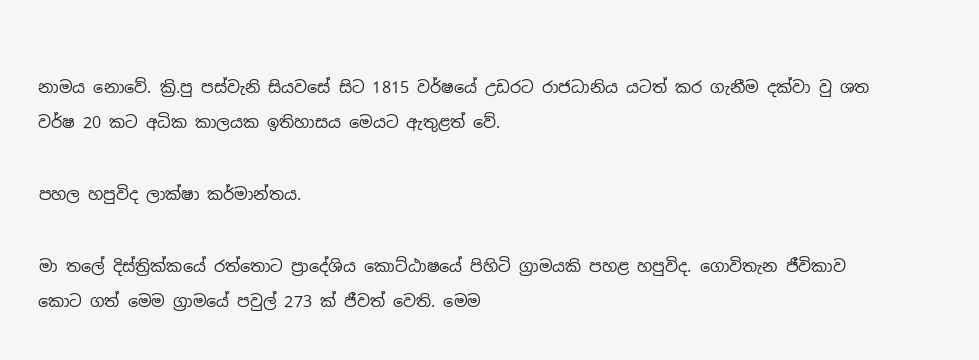නාමය නොවේ. ක්‍රි.පු පස්වැනි සියවසේ සිට 1815 වර්ෂයේ උඩරට රාජධානිය යටත් කර ගැනීම දක්වා වු ශත වර්ෂ 20 කට අධික කාලයක ඉතිහාසය මෙයට ඇතුළත් වේ.

පහල හපුවිද ලාක්ෂා කර්මාන්තය.

මා තලේ දිස්ත්‍රික්කයේ රත්තොට ප්‍රාදේශිය කොට්ඨාෂයේ පිහිටි ග්‍රාමයකි පහළ හපුවිද. ගොවිතැන ජීවිකාව කොට ගත් මෙම ග්‍රාමයේ පවුල් 273 ක් ජීවත් වෙති. මෙම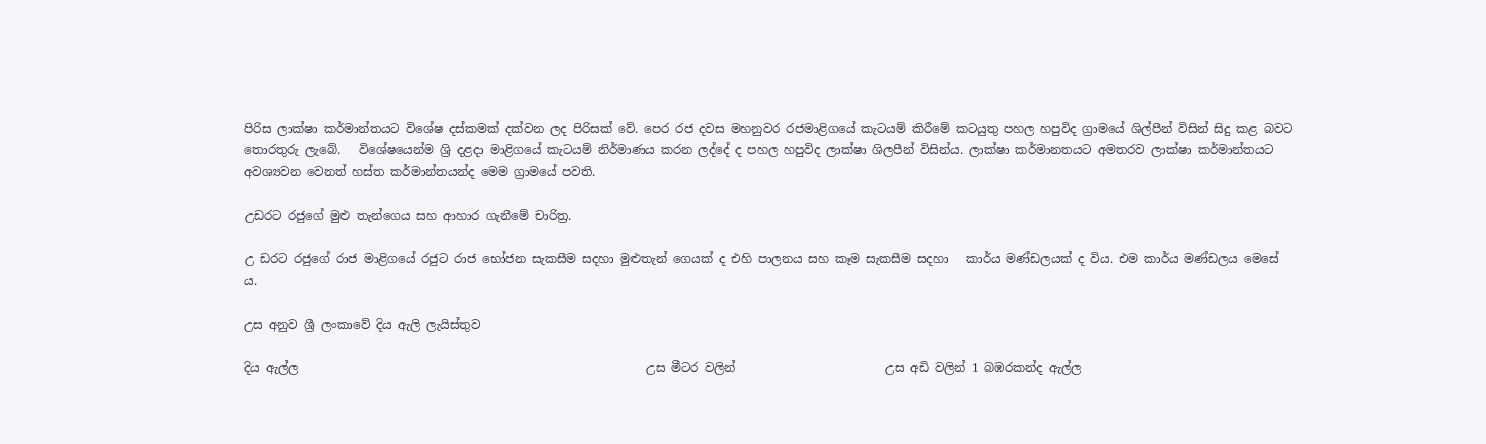පිරිස ලාක්ෂා කර්මාන්තයට විශේෂ දස්කමක් දක්වන ලද පිරිසක් වේ. පෙර රජ දවස මහනුවර රජමාළිගයේ කැටයම් කිරීමේ කටයුතු පහල හපුවිද ග්‍රාමයේ ශිල්පීන් විසින් සිදු කළ බවට තොරතුරු ලැබේ.   විශේෂයෙන්ම ශ්‍රි දළදා මාළිගයේ කැටයම් නිර්මාණය කරන ලද්දේ ද පහල හපුවිද ලාක්ෂා ශිලපීන් විසින්ය. ලාක්ෂා කර්මානතයට අමතරව ලාක්ෂා කර්මාන්තයට අවශ්‍යවන වෙනත් හස්ත කර්මාන්තයන්ද මෙම ග්‍රාමයේ පවති.

උඩරට රජුගේ මුළු තැන්ගෙය සහ ආහාර ගැනීමේ චාරිත්‍ර.

උ ඩරට රජුගේ රාජ මාළිගයේ රජුට රාජ භෝජන සැකසීම සදහා මුළුතැන් ගෙයක් ද එහි පාලනය සහ කෑම සැකසීම සදහා   කාර්ය මණ්ඩලයක් ද විය. එම කාර්ය මණ්ඩලය මෙසේ ය.

උස අනුව ශ්‍රී ලංකාවේ දිය ඇලි ලැයිස්තුව

දිය ඇල්ල                                                          උස මීටර වලින්                         උස අඩි වලින් 1 බඹරකන්ද ඇල්ල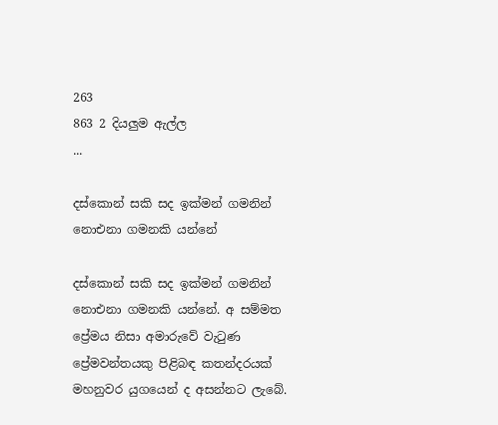263                                         863 2 දියලුම ඇල්ල                   ...

දස්කොන් සකි සද ඉක්මන් ගමනින් නොඑනා ගමනකි යන්නේ

දස්කොන් සකි සද ඉක්මන් ගමනින් නොඑනා ගමනකි යන්නේ. අ සම්මත ප්‍රේමය නිසා අමාරුවේ වැටුණ ප්‍රේමවන්තයකු පිළිබඳ කතන්දරයක්‌ මහනුවර යුගයෙන් ද අසන්නට ලැබේ.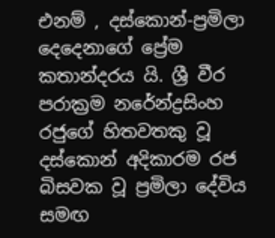එනම් , දස්‌කොන්-ප්‍රමිලා දෙදෙනාගේ ප්‍රේම කතාන්දරය යි. ශ්‍රී වීර පරාක්‍රම නරේන්ද්‍රසිංහ රජුගේ හිතවතකු වූ දස්‌කොන් අදිකාරම රජ බිසවක වූ ප්‍රමිලා දේවිය සමඟ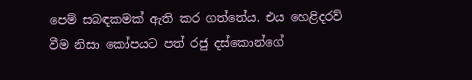පෙම් සබඳකමක්‌ ඇති කර ගත්තේය. එය හෙළිදරව් වීම නිසා කෝපයට පත් රජු දස්‌කොන්ගේ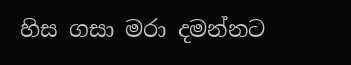හිස ගසා මරා දමන්නට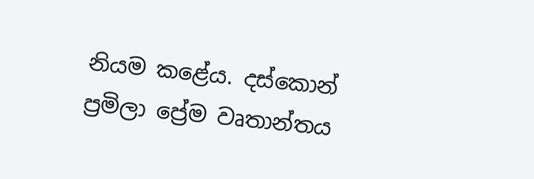නියම කළේය. දස්කොන් ප්‍රමිලා ප්‍රේම වෘතාන්තය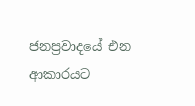ජනප්‍රවාදයේ එන ආකාරයට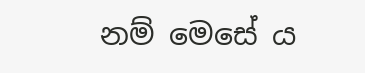නම් මෙසේ ය